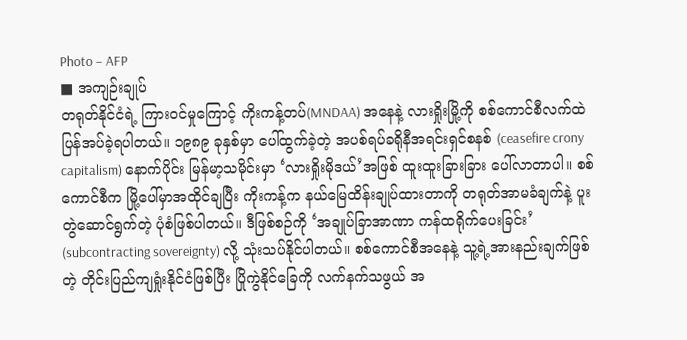Photo – AFP
■ အကျဉ်းချုပ်
တရုတ်နိုင်ငံရဲ့ ကြားဝင်မှုကြောင့် ကိုးကန့်တပ်(MNDAA) အနေနဲ့ လားရှိုးမြို့ကို စစ်ကောင်စီလက်ထဲ ပြန်အပ်ခဲ့ရပါတယ်။ ၁၉၈၉ ခုနှစ်မှာ ပေါ်ထွက်ခဲ့တဲ့ အပစ်ရပ်ခရိုနီအရင်းရှင်စနစ် (ceasefire crony capitalism) နောက်ပိုင်း မြန်မာ့သမိုင်းမှာ ‘လားရှိုးမိုဒယ်’အဖြစ် ထူးထူးခြားခြား ပေါ်လာတာပါ။ စစ်ကောင်စီက မြို့ပေါ်မှာအထိုင်ချပြီး ကိုးကန့်က နယ်မြေထိန်းချုပ်ထားတာကို တရုတ်အာမခံချက်နဲ့ ပူးတွဲဆောင်ရွက်တဲ့ ပုံစံဖြစ်ပါတယ်။ ဒီဖြစ်စဉ်ကို ‘အချုပ်ခြာအာဏာ ကန်ထရိုက်ပေးခြင်း’ (subcontracting sovereignty) လို့ သုံးသပ်နိုင်ပါတယ်။ စစ်ကောင်စီအနေနဲ့ သူ့ရဲ့အားနည်းချက်ဖြစ်တဲ့ တိုင်းပြည်ကျရှုံးနိုင်ငံဖြစ်ပြီး ပြိုကွဲနိုင်ခြေကို လက်နက်သဖွယ် အ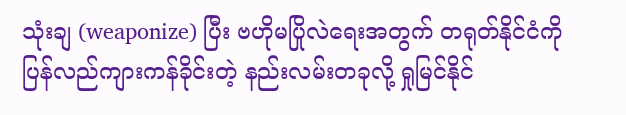သုံးချ (weaponize) ပြီး ဗဟိုမပြိုလဲရေးအတွက် တရုတ်နိုင်ငံကို ပြန်လည်ကျားကန်ခိုင်းတဲ့ နည်းလမ်းတခုလို့ ရှုမြင်နိုင်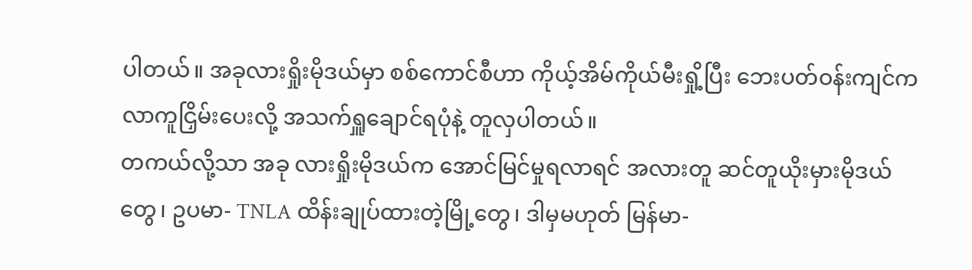ပါတယ်။ အခုလားရှိုးမိုဒယ်မှာ စစ်ကောင်စီဟာ ကိုယ့်အိမ်ကိုယ်မီးရှို့ပြီး ဘေးပတ်ဝန်းကျင်က လာကူငြှိမ်းပေးလို့ အသက်ရှူချောင်ရပုံနဲ့ တူလှပါတယ်။
တကယ်လို့သာ အခု လားရှိုးမိုဒယ်က အောင်မြင်မှုရလာရင် အလားတူ ဆင်တူယိုးမှားမိုဒယ်တွေ၊ ဥပမာ- TNLA ထိန်းချုပ်ထားတဲ့မြို့တွေ၊ ဒါမှမဟုတ် မြန်မာ-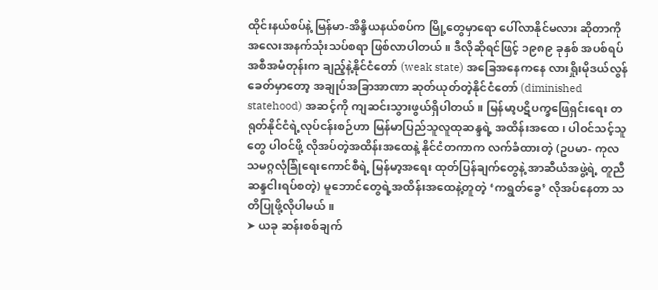ထိုင်းနယ်စပ်နဲ့ မြန်မာ-အိန္ဒိယနယ်စပ်က မြို့တွေမှာရော ပေါ်လာနိုင်မလား ဆိုတာကို အလေးအနက်သုံးသပ်စရာ ဖြစ်လာပါတယ်။ ဒီလိုဆိုရင်ဖြင့် ၁၉၈၉ ခုနှစ် အပစ်ရပ်အစီအမံတုန်းက ချည့်နဲ့နိုင်ငံတော် (weak state) အခြေအနေကနေ လားရှိုးမိုဒယ်လွန်ခေတ်မှာတော့ အချုပ်အခြာအာဏာ ဆုတ်ယုတ်တဲ့နိုင်ငံတော် (diminished statehood) အဆင့်ကို ကျဆင်းသွားဖွယ်ရှိပါတယ်။ မြန်မာ့ပဋိပက္ခဖြေရှင်းရေး တရုတ်နိုင်ငံရဲ့လုပ်ငန်းစဉ်ဟာ မြန်မာပြည်သူလူထုဆန္ဒရဲ့ အထိန်းအထေ၊ ပါဝင်သင့်သူတွေ ပါဝင်ဖို့ လိုအပ်တဲ့အထိန်းအထေနဲ့ နိုင်ငံတကာက လက်ခံထားတဲ့ (ဥပမာ- ကုလသမဂ္ဂလုံခြုံရေးကောင်စီရဲ့ မြန်မာ့အရေး ထုတ်ပြန်ချက်တွေနဲ့ အာဆီယံအဖွဲ့ရဲ့ တူညီဆန္ဒငါးရပ်စတဲ့) မူဘောင်တွေရဲ့အထိန်းအထေနဲ့တူတဲ့ ‘ကရွတ်ခွေ’ လိုအပ်နေတာ သတိပြုဖို့လိုပါမယ်။
➤ ယခု ဆန်းစစ်ချက်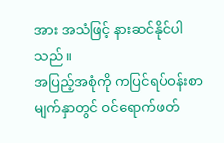အား အသံဖြင့် နားဆင်နိုင်ပါသည်။
အပြည့်အစုံကို ကပြင်ရပ်ဝန်းစာမျက်နှာတွင် ဝင်ရောက်ဖတ်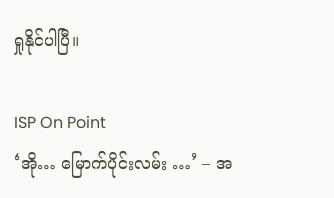ရှုနိုင်ပါပြီ။

ISP On Point
‘အို… မြောက်ပိုင်းလမ်း …’ – အ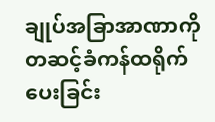ချုပ်အခြာအာဏာကို တဆင့်ခံကန်ထရိုက်ပေးခြင်း